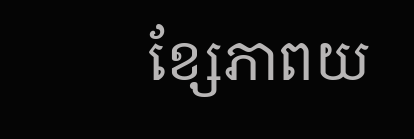ខែ្សភាពយ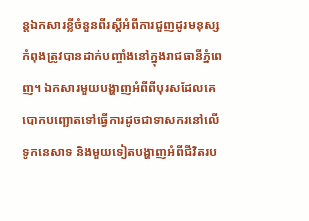ន្តឯកសារខ្លីចំនួនពីរស្តីអំពីការជួញដូរមនុស្សកំពុងត្រូវបានដាក់បញ្ចាំងនៅក្នុងរាជធានីភ្នំពេញ។ ឯកសារមួយបង្ហាញអំពីពីបុរសដែលគេបោកបញ្ឆោតទៅធ្វើការដូចជាទាសករនៅលើទូកនេសាទ និងមួយទៀតបង្ហាញអំពីជីវិតរប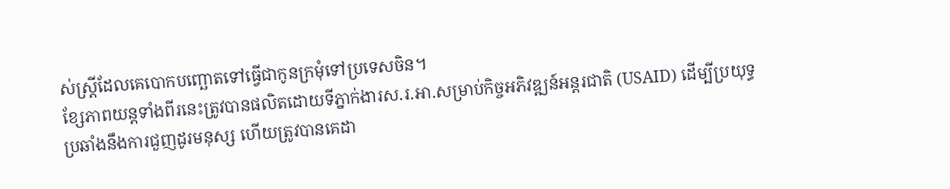ស់ស្ត្រីដែលគេបោកបញ្ឆោតទៅធ្វើជាកូនក្រមុំទៅប្រទេសចិន។
ខ្សែភាពយន្តទាំងពីរនេះត្រូវបានផលិតដោយទីភ្នាក់ងារស.រ.អា.សម្រាប់កិច្ចអភិវឌ្ឍន៍អន្តរជាតិ (USAID) ដើម្បីប្រយុទ្ធប្រឆាំងនឹងការជួញដូរមនុស្ស ហើយត្រូវបានគេដា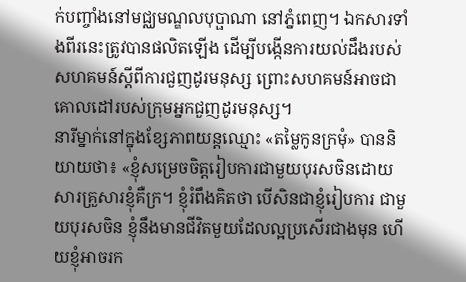ក់បញ្ចាំងនៅមជ្ឈមណ្ឌលបុប្ផាណា នៅភ្នំពេញ។ ឯកសារទាំងពីរនេះត្រូវបានផលិតឡើង ដើម្បីបង្កើនការយល់ដឹងរបស់សហគមន៍ស្តីពីការជួញដូរមនុស្ស ព្រោះសហគមន៍អាចជាគោលដៅរបស់ក្រុមអ្នកជួញដូរមនុស្ស។
នារីម្នាក់នៅក្នុងខ្សែភាពយន្តឈ្មោះ «តម្លៃកូនក្រមុំ» បាននិយាយថា៖ «ខ្ញុំសម្រេចចិត្តរៀបការជាមួយបុរសចិនដោយសារគ្រួសារខ្ញុំគឺក្រ។ ខ្ញុំរំពឹងគិតថា បើសិនជាខ្ញុំរៀបការ ជាមួយបុរសចិន ខ្ញុំនឹងមានជីវិតមួយដែលល្អប្រសើរជាងមុន ហើយខ្ញុំអាចរក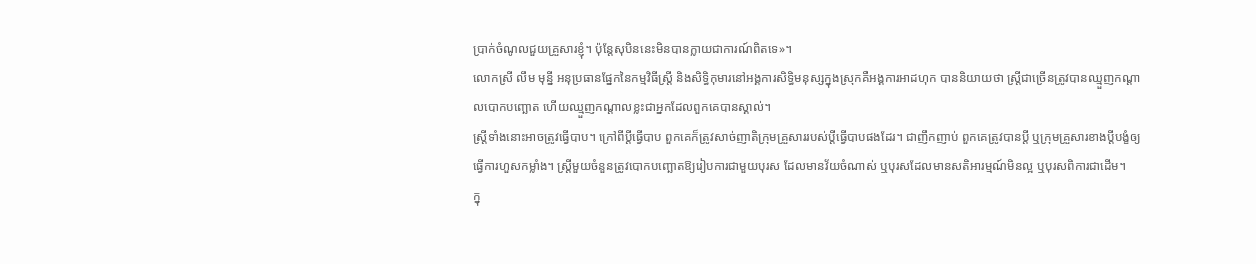ប្រាក់ចំណូលជួយគ្រួសារខ្ញុំ។ ប៉ុន្តែសុបិននេះមិនបានក្លាយជាការណ៍ពិតទេ»។
លោកស្រី លឹម មុន្នី អនុប្រធានផ្នែកនៃកម្មវិធីស្ត្រី និងសិទ្ធិកុមារនៅអង្គការសិទ្ធិមនុស្សក្នុងស្រុកគឺអង្គការអាដហុក បាននិយាយថា ស្ត្រីជាច្រើនត្រូវបានឈ្មួញកណ្តាលបោកបញ្ឆោត ហើយឈ្មួញកណ្តាលខ្លះជាអ្នកដែលពួកគេបានស្គាល់។
ស្ត្រីទាំងនោះអាចត្រូវធ្វើបាប។ ក្រៅពីប្ដីធ្វើបាប ពួកគេក៏ត្រូវសាច់ញាតិក្រុមគ្រួសាររបស់ប្តីធ្វើបាបផងដែរ។ ជាញឹកញាប់ ពួកគេត្រូវបានប្តី ឬក្រុមគ្រួសារខាងប្តីបង្ខំឲ្យធ្វើការហួសកម្លាំង។ ស្ត្រីមួយចំនួនត្រូវបោកបញ្ឆោតឱ្យរៀបការជាមួយបុរស ដែលមានវ័យចំណាស់ ឬបុរសដែលមានសតិអារម្មណ៍មិនល្អ ឬបុរសពិការជាដើម។
ក្នុ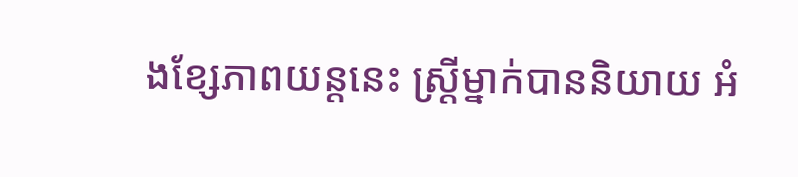ងខ្សែភាពយន្តនេះ ស្ត្រីម្នាក់បាននិយាយ អំ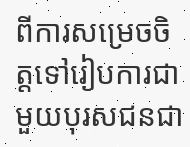ពីការសម្រេចចិត្តទៅរៀបការជាមួយបុរសជនជា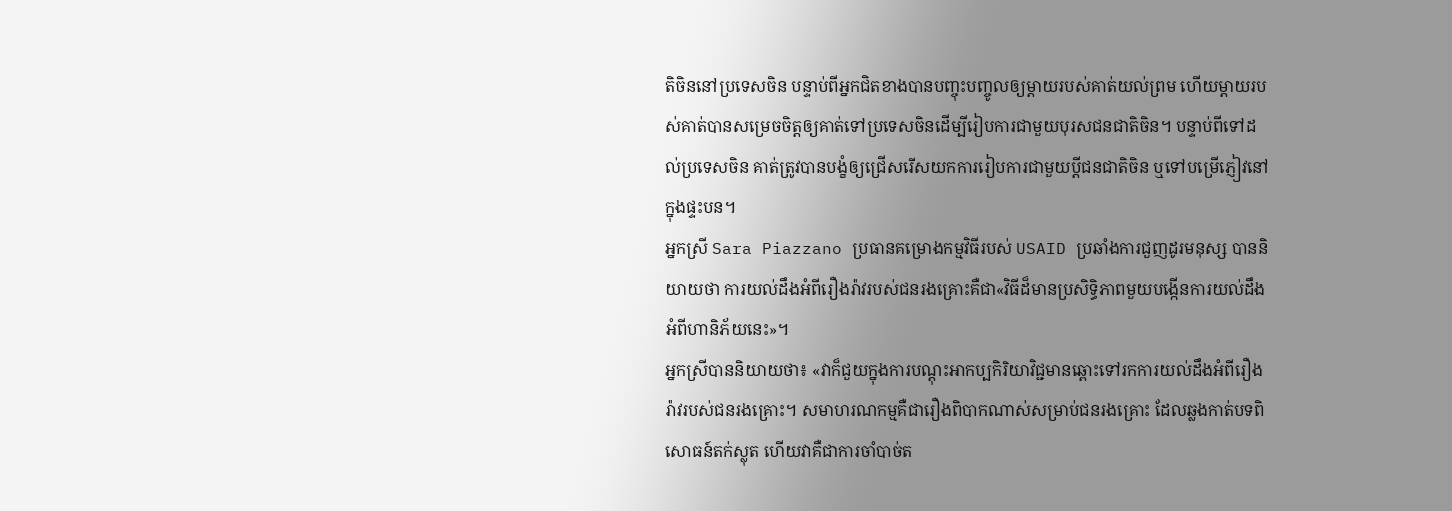តិចិននៅប្រទេសចិន បន្ទាប់ពីអ្នកជិតខាងបានបញ្ចុះបញ្ចូលឲ្យម្តាយរបស់គាត់យល់ព្រម ហើយម្តាយរបស់គាត់បានសម្រេចចិត្តឲ្យគាត់ទៅប្រទេសចិនដើម្បីរៀបការជាមួយបុរសជនជាតិចិន។ បន្ទាប់ពីទៅដល់ប្រទេសចិន គាត់ត្រូវបានបង្ខំឲ្យជ្រើសរើសយកការរៀបការជាមួយប្តីជនជាតិចិន ឬទៅបម្រើភ្ញៀវនៅក្នុងផ្ទះបន។
អ្នកស្រី Sara Piazzano ប្រធានគម្រោងកម្មវិធីរបស់ USAID ប្រឆាំងការជួញដូរមនុស្ស បាននិយាយថា ការយល់ដឹងអំពីរឿងរ៉ាវរបស់ជនរងគ្រោះគឺជា«វិធីដ៏មានប្រសិទ្ធិភាពមួយបង្កើនការយល់ដឹងអំពីហានិភ័យនេះ»។
អ្នកស្រីបាននិយាយថា៖ «វាក៏ជួយក្នុងការបណ្តុះអាកប្បកិរិយាវិជ្ជមានឆ្ពោះទៅរកការយល់ដឹងអំពីរឿងរ៉ាវរបស់ជនរងគ្រោះ។ សមាហរណកម្មគឺជារឿងពិបាកណាស់សម្រាប់ជនរងគ្រោះ ដែលឆ្លងកាត់បទពិសោធន៍តក់ស្លុត ហើយវាគឺជាការចាំបាច់ត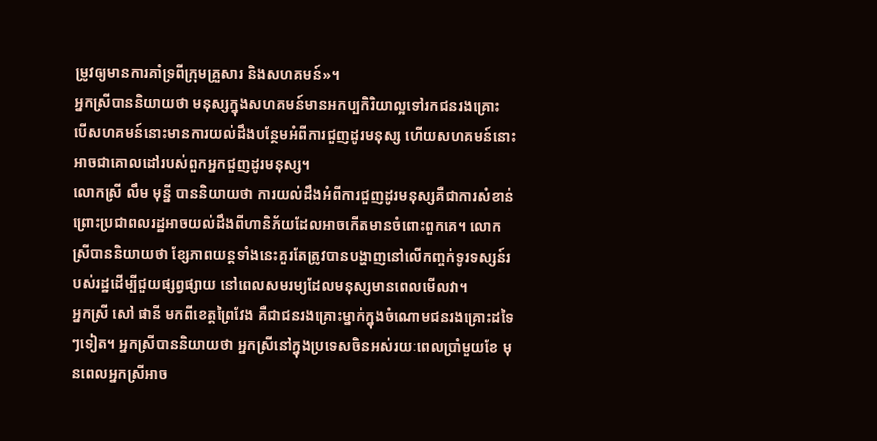ម្រូវឲ្យមានការគាំទ្រពីក្រុមគ្រួសារ និងសហគមន៍»។
អ្នកស្រីបាននិយាយថា មនុស្សក្នុងសហគមន៍មានអកប្បកិរិយាល្អទៅរកជនរងគ្រោះ បើសហគមន៍នោះមានការយល់ដឹងបន្ថែមអំពីការជួញដូរមនុស្ស ហើយសហគមន៍នោះអាចជាគោលដៅរបស់ពួកអ្នកជួញដូរមនុស្ស។
លោកស្រី លឹម មុន្នី បាននិយាយថា ការយល់ដឹងអំពីការជួញដូរមនុស្សគឺជាការសំខាន់ ព្រោះប្រជាពលរដ្ឋអាចយល់ដឹងពីហានិភ័យដែលអាចកើតមានចំពោះពួកគេ។ លោកស្រីបាននិយាយថា ខ្សែភាពយន្តទាំងនេះគួរតែត្រូវបានបង្ហាញនៅលើកញ្ចក់ទូរទស្សន៍របស់រដ្ឋដើម្បីជួយផ្សព្វផ្សាយ នៅពេលសមរម្យដែលមនុស្សមានពេលមើលវា។
អ្នកស្រី សៅ ផានី មកពីខេត្តព្រៃវែង គឺជាជនរងគ្រោះម្នាក់ក្នុងចំណោមជនរងគ្រោះដទៃៗទៀត។ អ្នកស្រីបាននិយាយថា អ្នកស្រីនៅក្នុងប្រទេសចិនអស់រយៈពេលប្រាំមួយខែ មុនពេលអ្នកស្រីអាច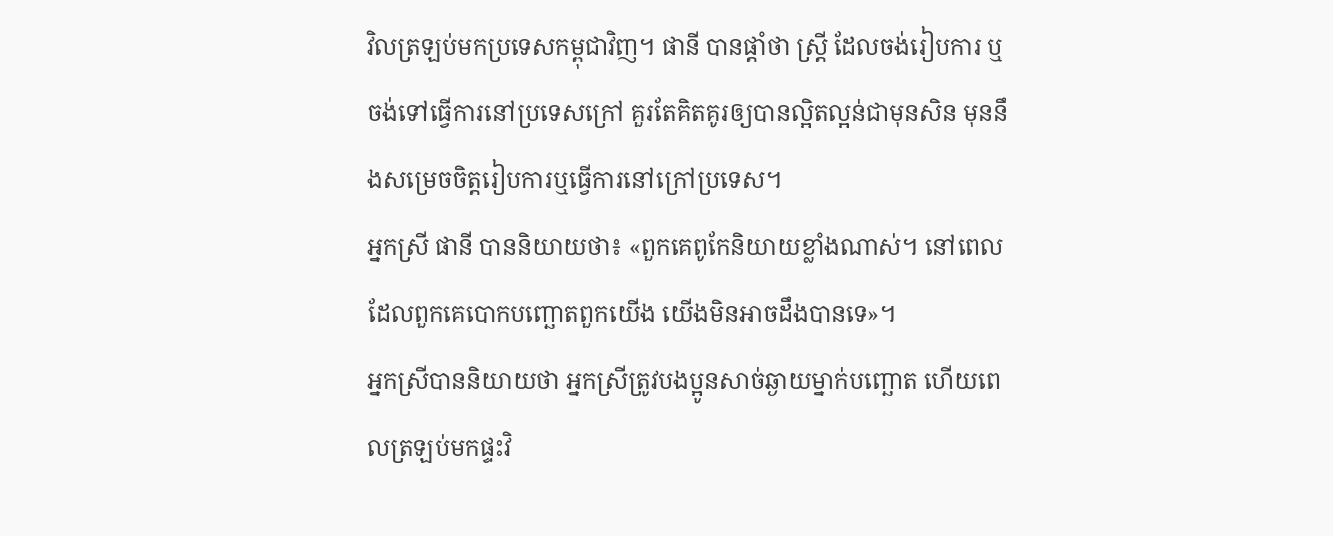វិលត្រឡប់មកប្រទេសកម្ពុជាវិញ។ ផានី បានផ្តាំថា ស្ត្រី ដែលចង់រៀបការ ឬចង់ទៅធ្វើការនៅប្រទេសក្រៅ គួរតែគិតគូរឲ្យបានល្អិតល្អន់ជាមុនសិន មុននឹងសម្រេចចិត្តរៀបការឬធ្វើការនៅក្រៅប្រទេស។
អ្នកស្រី ផានី បាននិយាយថា៖ «ពួកគេពូកែនិយាយខ្លាំងណាស់។ នៅពេលដែលពួកគេបោកបញ្ឆោតពួកយើង យើងមិនអាចដឹងបានទេ»។
អ្នកស្រីបាននិយាយថា អ្នកស្រីត្រូវបងប្អូនសាច់ឆ្ងាយម្នាក់បញ្ឆោត ហើយពេលត្រឡប់មកផ្ទះវិ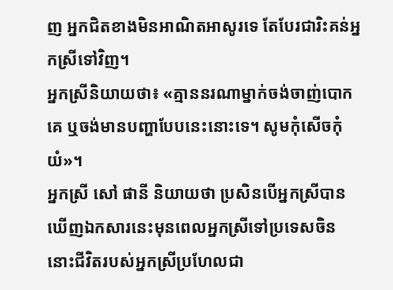ញ អ្នកជិតខាងមិនអាណិតអាសូរទេ តែបែរជារិះគន់អ្នកស្រីទៅវិញ។
អ្នកស្រីនិយាយថា៖ «គ្មាននរណាម្នាក់ចង់ចាញ់បោកគេ ឬចង់មានបញ្ហាបែបនេះនោះទេ។ សូមកុំសើចកុំយំ»។
អ្នកស្រី សៅ ផានី និយាយថា ប្រសិនបើអ្នកស្រីបានឃើញឯកសារនេះមុនពេលអ្នកស្រីទៅប្រទេសចិន នោះជីវិតរបស់អ្នកស្រីប្រហែលជា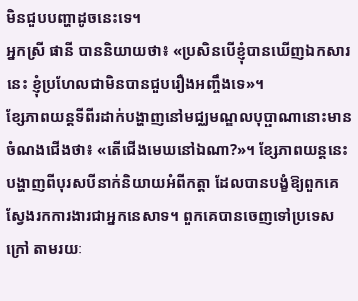មិនជួបបញ្ហាដូចនេះទេ។
អ្នកស្រី ផានី បាននិយាយថា៖ «ប្រសិនបើខ្ញុំបានឃើញឯកសារនេះ ខ្ញុំប្រហែលជាមិនបានជួបរឿងអញ្ចឹងទេ»។
ខ្សែភាពយន្ដទីពីរដាក់បង្ហាញនៅមជ្ឈមណ្ឌលបុប្ផាណានោះមានចំណងជើងថា៖ «តើជើងមេឃនៅឯណា?»។ ខ្សែភាពយន្តនេះបង្ហាញពីបុរសបីនាក់និយាយអំពីកត្តា ដែលបានបង្ខំឱ្យពួកគេស្វែងរកការងារជាអ្នកនេសាទ។ ពួកគេបានចេញទៅប្រទេសក្រៅ តាមរយៈ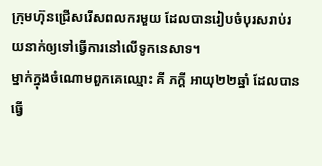ក្រុមហ៊ុនជ្រើសរើសពលករមួយ ដែលបានរៀបចំបុរសរាប់រយនាក់ឲ្យទៅធ្វើការនៅលើទូកនេសាទ។
ម្នាក់ក្នុងចំណោមពួកគេឈ្មោះ គី ភក្តី អាយុ២២ឆ្នាំ ដែលបានធ្វើ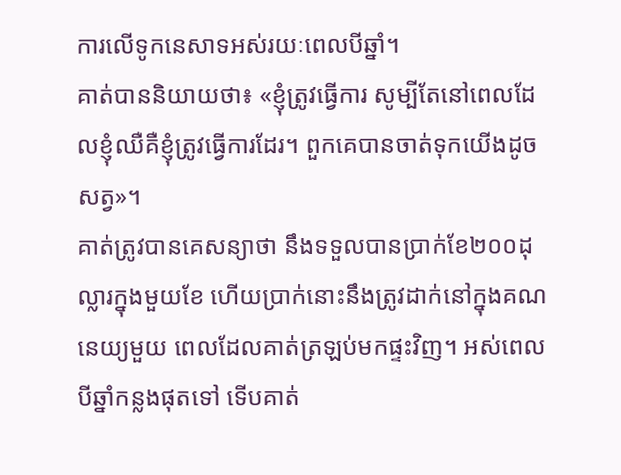ការលើទូកនេសាទអស់រយៈពេលបីឆ្នាំ។
គាត់បាននិយាយថា៖ «ខ្ញុំត្រូវធ្វើការ សូម្បីតែនៅពេលដែលខ្ញុំឈឺគឺខ្ញុំត្រូវធ្វើការដែរ។ ពួកគេបានចាត់ទុកយើងដូចសត្វ»។
គាត់ត្រូវបានគេសន្យាថា នឹងទទួលបានប្រាក់ខែ២០០ដុល្លារក្នុងមួយខែ ហើយប្រាក់នោះនឹងត្រូវដាក់នៅក្នុងគណនេយ្យមួយ ពេលដែលគាត់ត្រឡប់មកផ្ទះវិញ។ អស់ពេលបីឆ្នាំកន្លងផុតទៅ ទើបគាត់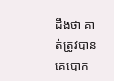ដឹងថា គាត់ត្រូវបានគេបោក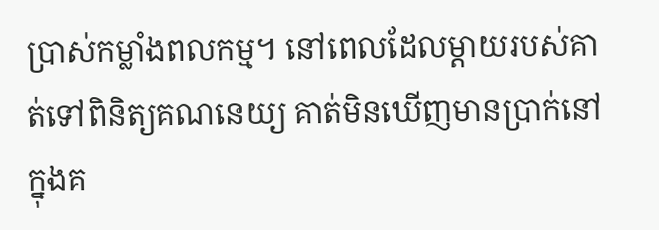ប្រាស់កម្លាំងពលកម្ម។ នៅពេលដែលម្តាយរបស់គាត់ទៅពិនិត្យគណនេយ្យ គាត់មិនឃើញមានប្រាក់នៅក្នុងគ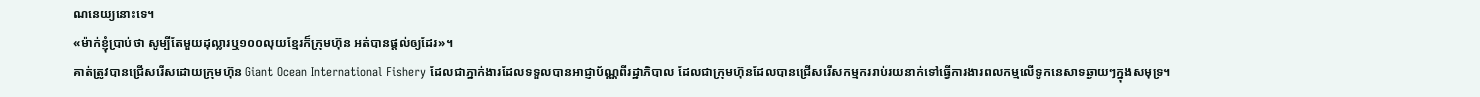ណនេយ្យនោះទេ។
«ម៉ាក់ខ្ញុំប្រាប់ថា សូម្បីតែមួយដុល្លារឬ១០០លុយខ្មែរក៏ក្រុមហ៊ុន អត់បានផ្តល់ឲ្យដែរ»។
គាត់ត្រូវបានជ្រើសរើសដោយក្រុមហ៊ុន Giant Ocean International Fishery ដែលជាភ្នាក់ងារដែលទទួលបានអាជ្ញាប័ណ្ណពីរដ្ឋាភិបាល ដែលជាក្រុមហ៊ុនដែលបានជ្រើសរើសកម្មកររាប់រយនាក់ទៅធ្វើការងារពលកម្មលើទូកនេសាទឆ្ងាយៗក្នុងសមុទ្រ។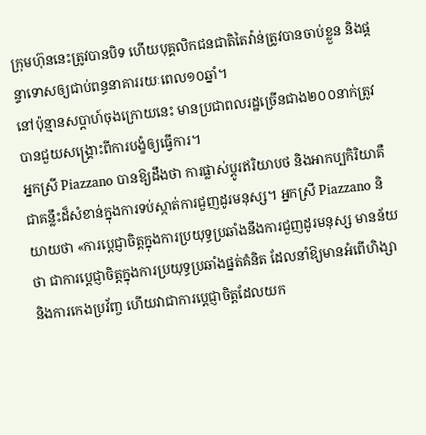ក្រុមហ៊ុននេះត្រូវបានបិទ ហើយបុគ្គលិកជនជាតិតៃវ៉ាន់ត្រូវបានចាប់ខ្លួន និងផ្តន្ទាទោសឲ្យជាប់ពន្ធនាគាររយៈពេល១០ឆ្នាំ។
នៅប៉ុន្មានសប្តាហ៍ចុងក្រោយនេះ មានប្រជាពលរដ្ឋច្រើនជាង២០០នាក់ត្រូវបានជួយសង្គ្រោះពីការបង្ខំឲ្យធ្វើការ។
អ្នកស្រី Piazzano បានឱ្យដឹងថា ការផ្លាស់ប្តូរឥរិយាបថ និងអាកប្បកិរិយាគឺជាគន្លឹះដ៏សំខាន់ក្នុងការទប់ស្កាត់ការជួញដូរមនុស្ស។ អ្នកស្រី Piazzano និយាយថា «ការប្តេជ្ញាចិត្តក្នុងការប្រយុទ្ធប្រឆាំងនឹងការជួញដូរមនុស្ស មានន័យថា ជាការប្តេជ្ញាចិត្តក្នុងការប្រយុទ្ធប្រឆាំងផ្នត់គំនិត ដែលនាំឱ្យមានអំពើហិង្សា និងការកេងប្រវ័ញ្ច ហើយវាជាការប្តេជ្ញាចិត្តដែលយក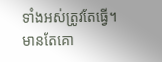ទាំងអស់ត្រូវតែធ្វើ។ មានតែគោ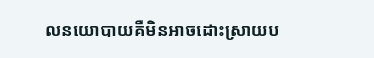លនយោបាយគឺមិនអាចដោះស្រាយប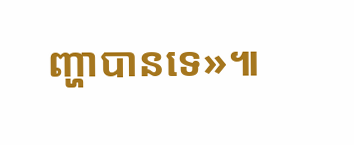ញ្ហាបានទេ»៕